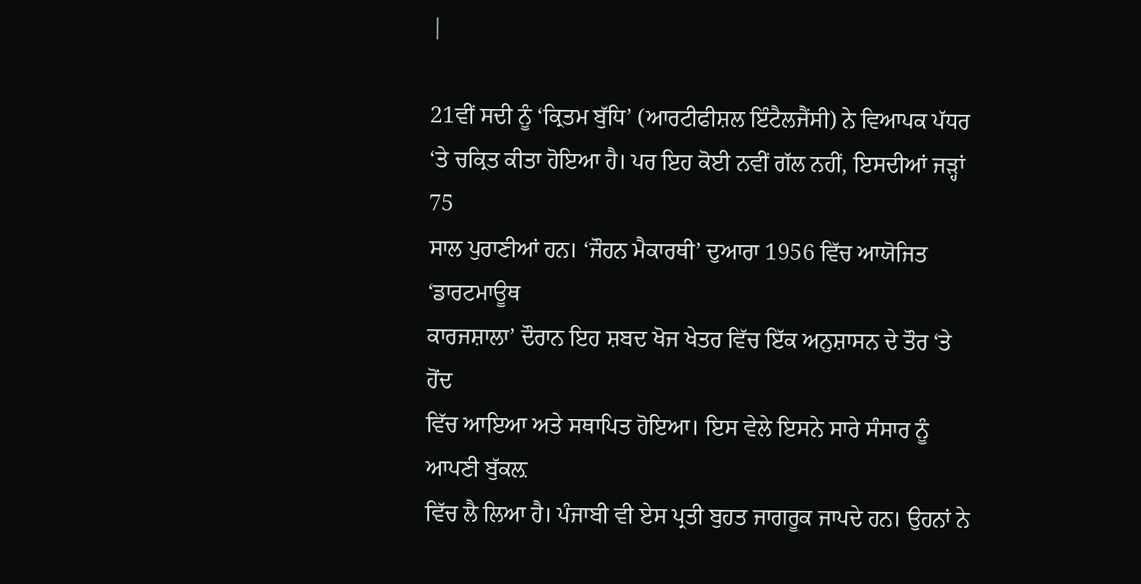|

21ਵੀਂ ਸਦੀ ਨੂੰ ‘ਕ੍ਰਿਤਮ ਬੁੱਧਿ’ (ਆਰਟੀਫੀਸ਼ਲ ਇੰਟੈਲਜੈਂਸੀ) ਨੇ ਵਿਆਪਕ ਪੱਧਰ
‘ਤੇ ਚਕ੍ਰਿਤ ਕੀਤਾ ਹੋਇਆ ਹੈ। ਪਰ ਇਹ ਕੋਈ ਨਵੀਂ ਗੱਲ ਨਹੀਂ, ਇਸਦੀਆਂ ਜੜ੍ਹਾਂ 75
ਸਾਲ ਪੁਰਾਣੀਆਂ ਹਨ। ‘ਜੌਹਨ ਮੈਕਾਰਥੀ’ ਦੁਆਰਾ 1956 ਵਿੱਚ ਆਯੋਜਿਤ ‘ਡਾਰਟਮਾਊਥ
ਕਾਰਜਸ਼ਾਲਾ’ ਦੌਰਾਨ ਇਹ ਸ਼ਬਦ ਖੋਜ ਖੇਤਰ ਵਿੱਚ ਇੱਕ ਅਨੁਸ਼ਾਸਨ ਦੇ ਤੌਰ ‘ਤੇ ਹੋਂਦ
ਵਿੱਚ ਆਇਆ ਅਤੇ ਸਥਾਪਿਤ ਹੋਇਆ। ਇਸ ਵੇਲੇ ਇਸਨੇ ਸਾਰੇ ਸੰਸਾਰ ਨੂੰ ਆਪਣੀ ਬੁੱਕਲ਼
ਵਿੱਚ ਲੈ ਲਿਆ ਹੈ। ਪੰਜਾਬੀ ਵੀ ਏਸ ਪ੍ਰਤੀ ਬੁਹਤ ਜਾਗਰੂਕ ਜਾਪਦੇ ਹਨ। ਉਹਨਾਂ ਨੇ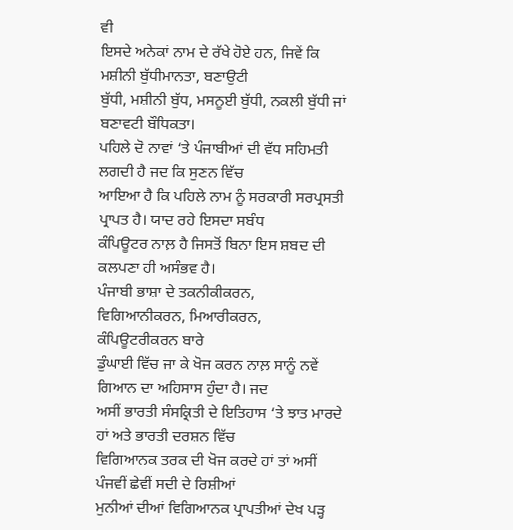ਵੀ
ਇਸਦੇ ਅਨੇਕਾਂ ਨਾਮ ਦੇ ਰੱਖੇ ਹੋਏ ਹਨ, ਜਿਵੇਂ ਕਿ ਮਸ਼ੀਨੀ ਬੁੱਧੀਮਾਨਤਾ, ਬਣਾਉਟੀ
ਬੁੱਧੀ, ਮਸ਼ੀਨੀ ਬੁੱਧ, ਮਸਨੂਈ ਬੁੱਧੀ, ਨਕਲੀ ਬੁੱਧੀ ਜਾਂ ਬਣਾਵਟੀ ਬੌਧਿਕਤਾ।
ਪਹਿਲੇ ਦੋ ਨਾਵਾਂ ‘ਤੇ ਪੰਜਾਬੀਆਂ ਦੀ ਵੱਧ ਸਹਿਮਤੀ ਲਗਦੀ ਹੈ ਜਦ ਕਿ ਸੁਣਨ ਵਿੱਚ
ਆਇਆ ਹੈ ਕਿ ਪਹਿਲੇ ਨਾਮ ਨੂੰ ਸਰਕਾਰੀ ਸਰਪ੍ਰਸਤੀ ਪ੍ਰਾਪਤ ਹੈ। ਯਾਦ ਰਹੇ ਇਸਦਾ ਸਬੰਧ
ਕੰਪਿਊਟਰ ਨਾਲ਼ ਹੈ ਜਿਸਤੋਂ ਬਿਨਾ ਇਸ ਸ਼ਬਦ ਦੀ ਕਲਪਣਾ ਹੀ ਅਸੰਭਵ ਹੈ।
ਪੰਜਾਬੀ ਭਾਸ਼ਾ ਦੇ ਤਕਨੀਕੀਕਰਨ, ਵਿਗਿਆਨੀਕਰਨ, ਮਿਆਰੀਕਰਨ, ਕੰਪਿਊਟਰੀਕਰਨ ਬਾਰੇ
ਡੁੰਘਾਈ ਵਿੱਚ ਜਾ ਕੇ ਖੋਜ ਕਰਨ ਨਾਲ਼ ਸਾਨੂੰ ਨਵੇਂ ਗਿਆਨ ਦਾ ਅਹਿਸਾਸ ਹੁੰਦਾ ਹੈ। ਜਦ
ਅਸੀਂ ਭਾਰਤੀ ਸੰਸਕ੍ਰਿਤੀ ਦੇ ਇਤਿਹਾਸ ‘ਤੇ ਝਾਤ ਮਾਰਦੇ ਹਾਂ ਅਤੇ ਭਾਰਤੀ ਦਰਸ਼ਨ ਵਿੱਚ
ਵਿਗਿਆਨਕ ਤਰਕ ਦੀ ਖੋਜ ਕਰਦੇ ਹਾਂ ਤਾਂ ਅਸੀਂ ਪੰਜਵੀਂ ਛੇਵੀਂ ਸਦੀ ਦੇ ਰਿਸ਼ੀਆਂ
ਮੁਨੀਆਂ ਦੀਆਂ ਵਿਗਿਆਨਕ ਪ੍ਰਾਪਤੀਆਂ ਦੇਖ ਪੜ੍ਹ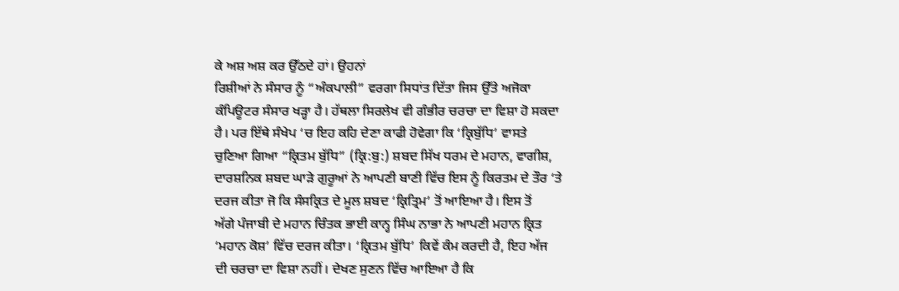ਕੇ ਅਸ਼ ਅਸ਼ ਕਰ ਉੱਠਦੇ ਹਾਂ। ਉਹਨਾਂ
ਰਿਸ਼ੀਆਂ ਨੇ ਸੰਸਾਰ ਨੂੰ “ਅੰਕਪਾਲੀ” ਵਰਗਾ ਸਿਧਾਂਤ ਦਿੱਤਾ ਜਿਸ ਉੱਤੇ ਅਜੋਕਾ
ਕੰਪਿਊਟਰ ਸੰਸਾਰ ਖੜ੍ਹਾ ਹੈ। ਹੱਥਲਾ ਸਿਰਲੇਖ ਵੀ ਗੰਭੀਰ ਚਰਚਾ ਦਾ ਵਿਸ਼ਾ ਹੋ ਸਕਦਾ
ਹੈ। ਪਰ ਇੱਥੇ ਸੰਖੇਪ ‘ਚ ਇਹ ਕਹਿ ਦੇਣਾ ਕਾਫੀ ਹੋਵੇਗਾ ਕਿ ‘ਕ੍ਰਿਬੁੱਧਿ’ ਵਾਸਤੇ
ਚੁਣਿਆ ਗਿਆ “ਕ੍ਰਿਤਮ ਬੁੱਧਿ” (ਕ੍ਰਿ:ਬੁ:) ਸ਼ਬਦ ਸਿੱਖ ਧਰਮ ਦੇ ਮਹਾਨ, ਵਾਗੀਸ਼,
ਦਾਰਸ਼ਨਿਕ ਸ਼ਬਦ ਘਾੜੇ ਗੁਰੂਆਂ ਨੇ ਆਪਣੀ ਬਾਣੀ ਵਿੱਚ ਇਸ ਨੂੰ ਕਿਰਤਮ ਦੇ ਤੌਰ ‘ਤੇ
ਦਰਜ ਕੀਤਾ ਜੋ ਕਿ ਸੰਸਕ੍ਰਿਤ ਦੇ ਮੂਲ ਸ਼ਬਦ ‘ਕ੍ਰਿਤ੍ਰਿਮ’ ਤੋਂ ਆਇਆ ਹੈ। ਇਸ ਤੋਂ
ਅੱਗੇ ਪੰਜਾਬੀ ਦੇ ਮਹਾਨ ਚਿੰਤਕ ਭਾਈ ਕਾਨ੍ਹ ਸਿੰਘ ਨਾਭਾ ਨੇ ਆਪਣੀ ਮਹਾਨ ਕ੍ਰਿਤ
‘ਮਹਾਨ ਕੋਸ਼’ ਵਿੱਚ ਦਰਜ ਕੀਤਾ। ‘ਕ੍ਰਿਤਮ ਬੁੱਧਿ’ ਕਿਵੇਂ ਕੰਮ ਕਰਦੀ ਹੈ, ਇਹ ਅੱਜ
ਦੀ ਚਰਚਾ ਦਾ ਵਿਸ਼ਾ ਨਹੀਂ। ਦੇਖਣ ਸੁਣਨ ਵਿੱਚ ਆਇਆ ਹੈ ਕਿ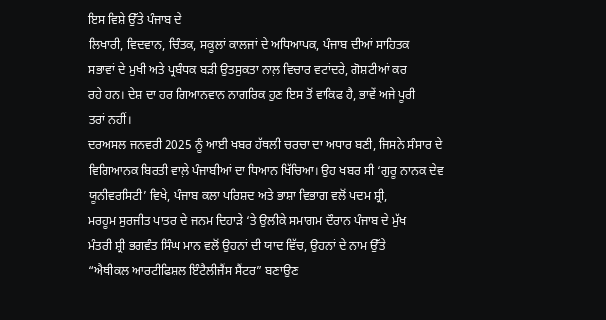ਇਸ ਵਿਸ਼ੇ ਉੱਤੇ ਪੰਜਾਬ ਦੇ
ਲਿਖਾਰੀ, ਵਿਦਵਾਨ, ਚਿੰਤਕ, ਸਕੂਲਾਂ ਕਾਲਜਾਂ ਦੇ ਅਧਿਆਪਕ, ਪੰਜਾਬ ਦੀਆਂ ਸਾਹਿਤਕ
ਸਭਾਵਾਂ ਦੇ ਮੁਖੀ ਅਤੇ ਪ੍ਰਬੰਧਕ ਬੜੀ ਉਤਸੁਕਤਾ ਨਾਲ਼ ਵਿਚਾਰ ਵਟਾਂਦਰੇ, ਗੋਸ਼ਟੀਆਂ ਕਰ
ਰਹੇ ਹਨ। ਦੇਸ਼ ਦਾ ਹਰ ਗਿਆਨਵਾਨ ਨਾਗਰਿਕ ਹੁਣ ਇਸ ਤੋਂ ਵਾਕਿਫ ਹੈ, ਭਾਵੇਂ ਅਜੇ ਪੂਰੀ
ਤਰਾਂ ਨਹੀਂ।
ਦਰਅਸਲ ਜਨਵਰੀ 2025 ਨੂੰ ਆਈ ਖਬਰ ਹੱਥਲੀ ਚਰਚਾ ਦਾ ਅਧਾਰ ਬਣੀ, ਜਿਸਨੇ ਸੰਸਾਰ ਦੇ
ਵਿਗਿਆਨਕ ਬਿਰਤੀ ਵਾਲ਼ੇ ਪੰਜਾਬੀਆਂ ਦਾ ਧਿਆਨ ਖਿੱਚਿਆ। ਉਹ ਖਬਰ ਸੀ ‘ਗੁਰੂ ਨਾਨਕ ਦੇਵ
ਯੂਨੀਵਰਸਿਟੀ’ ਵਿਖੇ, ਪੰਜਾਬ ਕਲਾ ਪਰਿਸ਼ਦ ਅਤੇ ਭਾਸ਼ਾ ਵਿਭਾਗ ਵਲੋਂ ਪਦਮ ਸ਼੍ਰੀ,
ਮਰਹੂਮ ਸੁਰਜੀਤ ਪਾਤਰ ਦੇ ਜਨਮ ਦਿਹਾੜੇ ‘ਤੇ ਉਲੀਕੇ ਸਮਾਗਮ ਦੌਰਾਨ ਪੰਜਾਬ ਦੇ ਮੁੱਖ
ਮੰਤਰੀ ਸ਼੍ਰੀ ਭਗਵੰਤ ਸਿੰਘ ਮਾਨ ਵਲੋਂ ਉਹਨਾਂ ਦੀ ਯਾਦ ਵਿੱਚ, ਉਹਨਾਂ ਦੇ ਨਾਮ ਉੱਤੇ
“ਐਥੀਕਲ ਆਰਟੀਫਿਸ਼ਲ ਇੰਟੈਲੀਜੈਂਸ ਸੈਂਟਰ” ਬਣਾਉਣ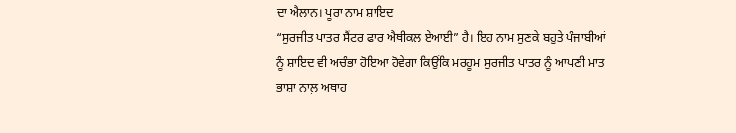ਦਾ ਐਲਾਨ। ਪੂਰਾ ਨਾਮ ਸ਼ਾਇਦ
“ਸੁਰਜੀਤ ਪਾਤਰ ਸੈਂਟਰ ਫਾਰ ਐਥੀਕਲ ਏਆਈ” ਹੈ। ਇਹ ਨਾਮ ਸੁਣਕੇ ਬਹੁਤੇ ਪੰਜਾਬੀਆਂ
ਨੂੰ ਸ਼ਾਇਦ ਵੀ ਅਚੰਭਾ ਹੋਇਆ ਹੋਵੇਗਾ ਕਿਉਂਕਿ ਮਰਹੂਮ ਸੁਰਜੀਤ ਪਾਤਰ ਨੂੰ ਆਪਣੀ ਮਾਤ
ਭਾਸ਼ਾ ਨਾਲ਼ ਅਥਾਹ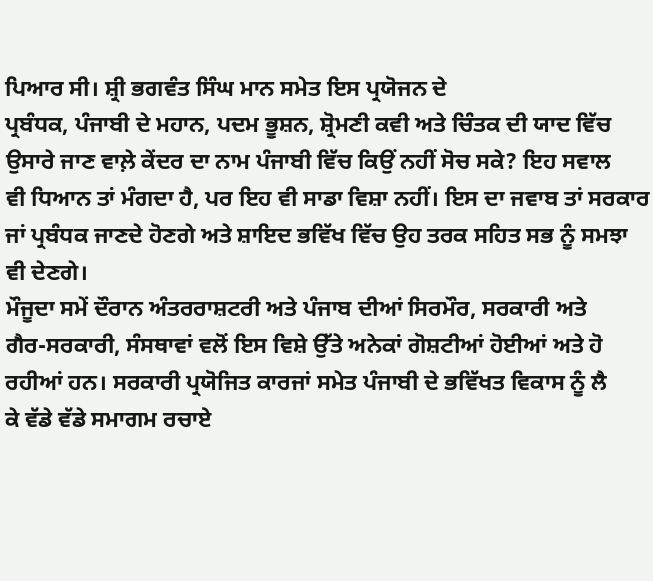ਪਿਆਰ ਸੀ। ਸ਼੍ਰੀ ਭਗਵੰਤ ਸਿੰਘ ਮਾਨ ਸਮੇਤ ਇਸ ਪ੍ਰਯੋਜਨ ਦੇ
ਪ੍ਰਬੰਧਕ, ਪੰਜਾਬੀ ਦੇ ਮਹਾਨ, ਪਦਮ ਭੂਸ਼ਨ, ਸ਼੍ਰੋਮਣੀ ਕਵੀ ਅਤੇ ਚਿੰਤਕ ਦੀ ਯਾਦ ਵਿੱਚ
ਉਸਾਰੇ ਜਾਣ ਵਾਲ਼ੇ ਕੇਂਦਰ ਦਾ ਨਾਮ ਪੰਜਾਬੀ ਵਿੱਚ ਕਿਉਂ ਨਹੀਂ ਸੋਚ ਸਕੇ? ਇਹ ਸਵਾਲ
ਵੀ ਧਿਆਨ ਤਾਂ ਮੰਗਦਾ ਹੈ, ਪਰ ਇਹ ਵੀ ਸਾਡਾ ਵਿਸ਼ਾ ਨਹੀਂ। ਇਸ ਦਾ ਜਵਾਬ ਤਾਂ ਸਰਕਾਰ
ਜਾਂ ਪ੍ਰਬੰਧਕ ਜਾਣਦੇ ਹੋਣਗੇ ਅਤੇ ਸ਼ਾਇਦ ਭਵਿੱਖ ਵਿੱਚ ਉਹ ਤਰਕ ਸਹਿਤ ਸਭ ਨੂੰ ਸਮਝਾ
ਵੀ ਦੇਣਗੇ।
ਮੌਜੂਦਾ ਸਮੇਂ ਦੌਰਾਨ ਅੰਤਰਰਾਸ਼ਟਰੀ ਅਤੇ ਪੰਜਾਬ ਦੀਆਂ ਸਿਰਮੌਰ, ਸਰਕਾਰੀ ਅਤੇ
ਗੈਰ-ਸਰਕਾਰੀ, ਸੰਸਥਾਵਾਂ ਵਲੋਂ ਇਸ ਵਿਸ਼ੇ ਉੱਤੇ ਅਨੇਕਾਂ ਗੋਸ਼ਟੀਆਂ ਹੋਈਆਂ ਅਤੇ ਹੋ
ਰਹੀਆਂ ਹਨ। ਸਰਕਾਰੀ ਪ੍ਰਯੋਜਿਤ ਕਾਰਜਾਂ ਸਮੇਤ ਪੰਜਾਬੀ ਦੇ ਭਵਿੱਖਤ ਵਿਕਾਸ ਨੂੰ ਲੈ
ਕੇ ਵੱਡੇ ਵੱਡੇ ਸਮਾਗਮ ਰਚਾਏ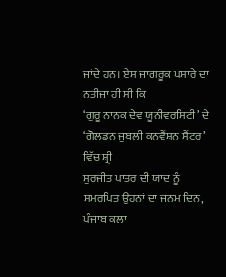ਜਾਂਦੇ ਹਨ। ਏਸ ਜਾਗਰੂਕ ਪਸਾਰੇ ਦਾ ਨਤੀਜਾ ਹੀ ਸੀ ਕਿ
‘ਗੁਰੂ ਨਾਨਕ ਦੇਵ ਯੂਨੀਵਰਸਿਟੀ’ ਦੇ ‘ਗੋਲਡਨ ਜੁਬਲੀ ਕਨਵੈਂਸ਼ਨ ਸੈਂਟਰ’ ਵਿੱਚ ਸ਼੍ਰੀ
ਸੁਰਜੀਤ ਪਾਤਰ ਦੀ ਯਾਦ ਨੂੰ ਸਮਰਪਿਤ ਉਹਨਾਂ ਦਾ ਜਨਮ ਦਿਨ, ਪੰਜਾਬ ਕਲਾ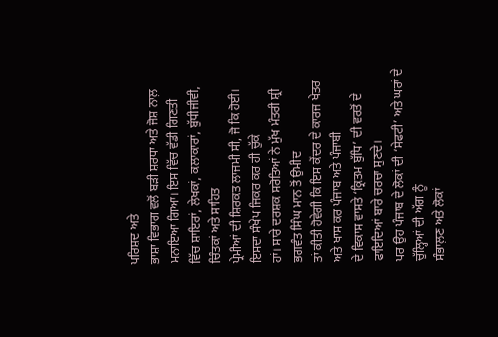ਪਰਿਸ਼ਦ ਅਤੇ
ਭਾਸ਼ਾ ਵਿਭਾਗ ਵਲੋਂ ਬੜੀ ਸ਼ਰਧਾ ਅਤੇ ਜੋਸ਼ ਨਾਲ਼ ਮਨਾਇਆ ਗਿਆ। ਇਸ ਵਿੱਚ ਵੱਡੀ ਗਿਣਤੀ
ਵਿੱਚ ਸ਼ਾਇਰਾਂ, ਲੇਖਕਾਂ, ਕਲਾਕਾਰਾਂ, ਬੁੱਧੀਜੀਵੀ, ਚਿੰਤਕਾਂ ਅਤੇ ਸਾਹਿਤ
ਪ੍ਰੇਮੀਆਂ ਦੀ ਸ਼ਿਰਕਤ ਲਾਜਮੀ ਸੀ, ਜੋ ਕਿ ਹੋਈ। ਇਸਦਾ ਸੰਖੇਪ ਜਿਕਰ ਕਰ ਹੀ ਚੁੱਕੇ
ਹਾਂ। ਸਾਰੇ ਦਰਸ਼ਕ ਸਰੋਤਿਆਂ ਨੇ ਮੁੱਖ ਮੰਤਰੀ ਸ਼੍ਰੀ ਭਗਵੰਤ ਸਿੰਘ ਮਾਨ ਤੋਂ ਉਮੀਦ
ਤਾਂ ਕੀਤੀ ਹੋਵੇਗੀ ਕਿ ਇਸ ਕੇਂਦਰ ਦੇ ਕਾਰਜ ਖੇਤਰ ਅਤੇ ਖਾਸ ਕਰ ਪੰਜਾਬ ਅਤੇ ਪੰਜਾਬੀ
ਦੇ ਵਿਕਾਸ ਵਾਸਤੇ ‘ਕ੍ਰਿਤਮ ਬੁੱਧਿ’ ਦੀ ਵਰਤੋਂ ਦੇ ਫਾਇਦਿਆਂ ਬਾਰੇ ਚਰਚਾ ਸੁਣਦੇ।
ਪਰ ਉਹ ਪੰਜਾਬ ਦੇ ਲੋਕਾਂ ਦੀ ‘ਸੇਫਟੀ’ ਅਤੇ ਘਰਾਂ ਦੇ ਚੁੱਲ੍ਹਿਆਂ ਦੀ ਅੱਗ ਨੂੰ
ਸੰਭਾਲ਼ਣ ਅਤੇ ਲੋਕਾਂ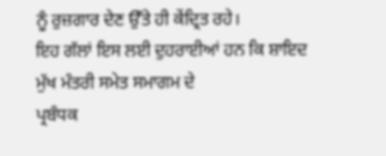ਨੂੰ ਰੁਜ਼ਗਾਰ ਦੇਣ ਉੱਤੇ ਹੀ ਕੇਂਦ੍ਰਿਤ ਰਹੇ।
ਇਹ ਗੱਲਾਂ ਇਸ ਲਈ ਦੁਹਰਾਈਆਂ ਹਨ ਕਿ ਸ਼ਾਇਦ ਮੁੱਖ ਮੰਤਰੀ ਸਮੇਤ ਸਮਾਗਮ ਦੇ
ਪ੍ਰਬੰਧਕ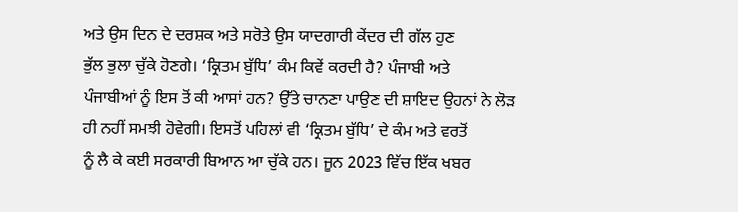ਅਤੇ ਉਸ ਦਿਨ ਦੇ ਦਰਸ਼ਕ ਅਤੇ ਸਰੋਤੇ ਉਸ ਯਾਦਗਾਰੀ ਕੇਂਦਰ ਦੀ ਗੱਲ ਹੁਣ
ਭੁੱਲ ਭੁਲਾ ਚੁੱਕੇ ਹੋਣਗੇ। ‘ਕ੍ਰਿਤਮ ਬੁੱਧਿ’ ਕੰਮ ਕਿਵੇਂ ਕਰਦੀ ਹੈ? ਪੰਜਾਬੀ ਅਤੇ
ਪੰਜਾਬੀਆਂ ਨੂੰ ਇਸ ਤੋਂ ਕੀ ਆਸਾਂ ਹਨ? ਉੱਤੇ ਚਾਨਣਾ ਪਾਉਣ ਦੀ ਸ਼ਾਇਦ ਉਹਨਾਂ ਨੇ ਲੋੜ
ਹੀ ਨਹੀਂ ਸਮਝੀ ਹੋਵੇਗੀ। ਇਸਤੋਂ ਪਹਿਲਾਂ ਵੀ ‘ਕ੍ਰਿਤਮ ਬੁੱਧਿ’ ਦੇ ਕੰਮ ਅਤੇ ਵਰਤੋਂ
ਨੂੰ ਲੈ ਕੇ ਕਈ ਸਰਕਾਰੀ ਬਿਆਨ ਆ ਚੁੱਕੇ ਹਨ। ਜੂਨ 2023 ਵਿੱਚ ਇੱਕ ਖਬਰ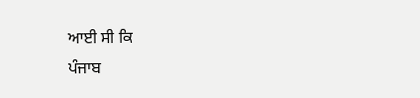ਆਈ ਸੀ ਕਿ
ਪੰਜਾਬ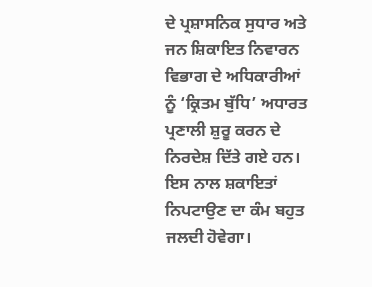ਦੇ ਪ੍ਰਸ਼ਾਸਨਿਕ ਸੁਧਾਰ ਅਤੇ ਜਨ ਸ਼ਿਕਾਇਤ ਨਿਵਾਰਨ ਵਿਭਾਗ ਦੇ ਅਧਿਕਾਰੀਆਂ
ਨੂੰ ‘ਕ੍ਰਿਤਮ ਬੁੱਧਿ’ ਅਧਾਰਤ ਪ੍ਰਣਾਲੀ ਸ਼ੁਰੂ ਕਰਨ ਦੇ ਨਿਰਦੇਸ਼ ਦਿੱਤੇ ਗਏ ਹਨ।
ਇਸ ਨਾਲ ਸ਼ਕਾਇਤਾਂ ਨਿਪਟਾਉਣ ਦਾ ਕੰਮ ਬਹੁਤ ਜਲਦੀ ਹੋਵੇਗਾ।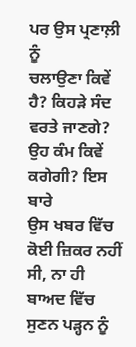ਪਰ ਉਸ ਪ੍ਰਣਾਲ਼ੀ ਨੂੰ
ਚਲਾਉਣਾ ਕਿਵੇਂ ਹੈ? ਕਿਹੜੇ ਸੰਦ ਵਰਤੇ ਜਾਣਗੇ? ਉਹ ਕੰਮ ਕਿਵੇਂ ਕਗੇਗੀ? ਇਸ ਬਾਰੇ
ਉਸ ਖਬਰ ਵਿੱਚ ਕੋਈ ਜ਼ਿਕਰ ਨਹੀਂ ਸੀ, ਨਾ ਹੀ ਬਾਅਦ ਵਿੱਚ ਸੁਣਨ ਪੜ੍ਹਨ ਨੂੰ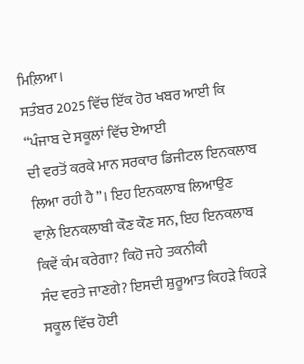ਮਿਲ਼ਿਆ।
ਸਤੰਬਰ 2025 ਵਿੱਚ ਇੱਕ ਹੋਰ ਖਬਰ ਆਈ ਕਿ “ਪੰਜਾਬ ਦੇ ਸਕੂਲਾਂ ਵਿੱਚ ਏਆਈ
ਦੀ ਵਰਤੋਂ ਕਰਕੇ ਮਾਨ ਸਰਕਾਰ ਡਿਜੀਟਲ ਇਨਕਲਾਬ ਲਿਆ ਰਹੀ ਹੈ”। ਇਹ ਇਨਕਲਾਬ ਲਿਆਉਣ
ਵਾਲ਼ੇ ਇਨਕਲਾਬੀ ਕੌਣ ਕੌਣ ਸਨ, ਇਹ ਇਨਕਲਾਬ ਕਿਵੇਂ ਕੰਮ ਕਰੇਗਾ? ਕਿਹੋ ਜਹੇ ਤਕਨੀਕੀ
ਸੰਦ ਵਰਤੇ ਜਾਣਗੇ? ਇਸਦੀ ਸ਼ੁਰੂਆਤ ਕਿਹੜੇ ਕਿਹੜੇ ਸਕੂਲ ਵਿੱਚ ਹੋਈ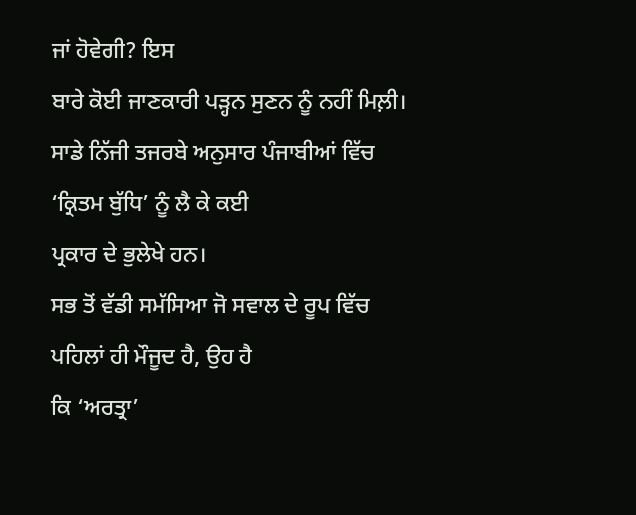ਜਾਂ ਹੋਵੇਗੀ? ਇਸ
ਬਾਰੇ ਕੋਈ ਜਾਣਕਾਰੀ ਪੜ੍ਹਨ ਸੁਣਨ ਨੂੰ ਨਹੀਂ ਮਿਲ਼ੀ।
ਸਾਡੇ ਨਿੱਜੀ ਤਜਰਬੇ ਅਨੁਸਾਰ ਪੰਜਾਬੀਆਂ ਵਿੱਚ ‘ਕ੍ਰਿਤਮ ਬੁੱਧਿ’ ਨੂੰ ਲੈ ਕੇ ਕਈ
ਪ੍ਰਕਾਰ ਦੇ ਭੁਲੇਖੇ ਹਨ।
ਸਭ ਤੋਂ ਵੱਡੀ ਸਮੱਸਿਆ ਜੋ ਸਵਾਲ ਦੇ ਰੂਪ ਵਿੱਚ ਪਹਿਲਾਂ ਹੀ ਮੌਜੂਦ ਹੈ, ਉਹ ਹੈ
ਕਿ ‘ਅਰਤ੍ਰਾ’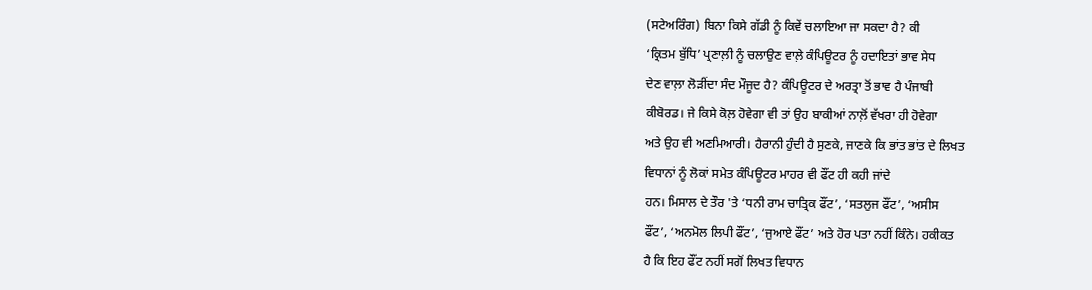(ਸਟੇਅਰਿੰਗ) ਬਿਨਾ ਕਿਸੇ ਗੱਡੀ ਨੂੰ ਕਿਵੇਂ ਚਲਾਇਆ ਜਾ ਸਕਦਾ ਹੈ? ਕੀ
‘ਕ੍ਰਿਤਮ ਬੁੱਧਿ’ ਪ੍ਰਣਾਲ਼ੀ ਨੂੰ ਚਲਾਉਣ ਵਾਲ਼ੇ ਕੰਪਿਊਟਰ ਨੂੰ ਹਦਾਇਤਾਂ ਭਾਵ ਸੇਧ
ਦੇਣ ਵਾਲ਼ਾ ਲੋੜੀਂਦਾ ਸੰਦ ਮੌਜੂਦ ਹੈ? ਕੰਪਿਊਟਰ ਦੇ ਅਰਤ੍ਰਾ ਤੋਂ ਭਾਵ ਹੈ ਪੰਜਾਬੀ
ਕੀਬੋਰਡ। ਜੇ ਕਿਸੇ ਕੋਲ਼ ਹੋਵੇਗਾ ਵੀ ਤਾਂ ਉਹ ਬਾਕੀਆਂ ਨਾਲ਼ੋਂ ਵੱਖਰਾ ਹੀ ਹੋਵੇਗਾ
ਅਤੇ ਉਹ ਵੀ ਅਣਮਿਆਰੀ। ਹੈਰਾਨੀ ਹੁੰਦੀ ਹੈ ਸੁਣਕੇ, ਜਾਣਕੇ ਕਿ ਭਾਂਤ ਭਾਂਤ ਦੇ ਲਿਖਤ
ਵਿਧਾਨਾਂ ਨੂੰ ਲੋਕਾਂ ਸਮੇਤ ਕੰਪਿਊਟਰ ਮਾਹਰ ਵੀ ਫੌਂਟ ਹੀ ਕਹੀ ਜਾਂਦੇ
ਹਨ। ਮਿਸਾਲ ਦੇ ਤੌਰ 'ਤੇ ‘ਧਨੀ ਰਾਮ ਚਾਤ੍ਰਿਕ ਫੌਂਟ’, ‘ਸਤਲੁਜ ਫੌਂਟ’, ‘ਅਸੀਸ
ਫੌਂਟ’, ‘ਅਨਮੋਲ ਲਿਪੀ ਫੌਂਟ’, ‘ਜੁਆਏ ਫੌਂਟ’ ਅਤੇ ਹੋਰ ਪਤਾ ਨਹੀਂ ਕਿੰਨੇ। ਹਕੀਕਤ
ਹੈ ਕਿ ਇਹ ਫੌਂਟ ਨਹੀਂ ਸਗੋਂ ਲਿਖਤ ਵਿਧਾਨ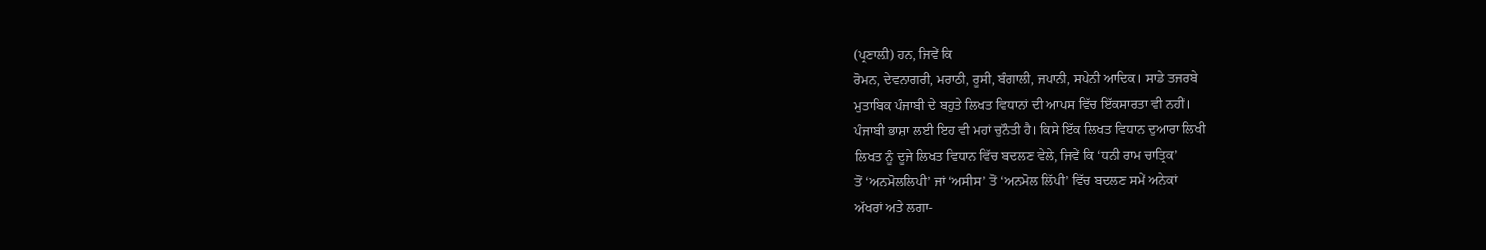(ਪ੍ਰਣਾਲ਼ੀ) ਹਨ, ਜਿਵੇਂ ਕਿ
ਰੋਮਨ, ਦੇਵਨਾਗਰੀ, ਮਰਾਠੀ, ਰੂਸੀ, ਬੰਗਾਲੀ, ਜਪਾਨੀ, ਸਪੇਨੀ ਆਦਿਕ। ਸਾਡੇ ਤਜਰਬੇ
ਮੁਤਾਬਿਕ ਪੰਜਾਬੀ ਦੇ ਬਹੁਤੇ ਲਿਖਤ ਵਿਧਾਨਾਂ ਦੀ ਆਪਸ ਵਿੱਚ ਇੱਕਸਾਰਤਾ ਵੀ ਨਹੀਂ।
ਪੰਜਾਬੀ ਭਾਸ਼ਾ ਲਈ ਇਹ ਵੀ ਮਹਾਂ ਚੁਨੌਤੀ ਹੈ। ਕਿਸੇ ਇੱਕ ਲਿਖਤ ਵਿਧਾਨ ਦੁਆਰਾ ਲਿਖੀ
ਲਿਖਤ ਨੂੰ ਦੂਜੇ ਲਿਖਤ ਵਿਧਾਨ ਵਿੱਚ ਬਦਲਣ ਵੇਲੇ, ਜਿਵੇਂ ਕਿ ‘ਧਨੀ ਰਾਮ ਚਾਤ੍ਰਿਕ’
ਤੋਂ ‘ਅਨਮੋਲਲਿਪੀ’ ਜਾਂ ‘ਅਸੀਸ’ ਤੋਂ ‘ਅਨਮੋਲ ਲਿੱਪੀ’ ਵਿੱਚ ਬਦਲਣ ਸਮੇਂ ਅਨੇਕਾਂ
ਅੱਖਰਾਂ ਅਤੇ ਲਗਾ-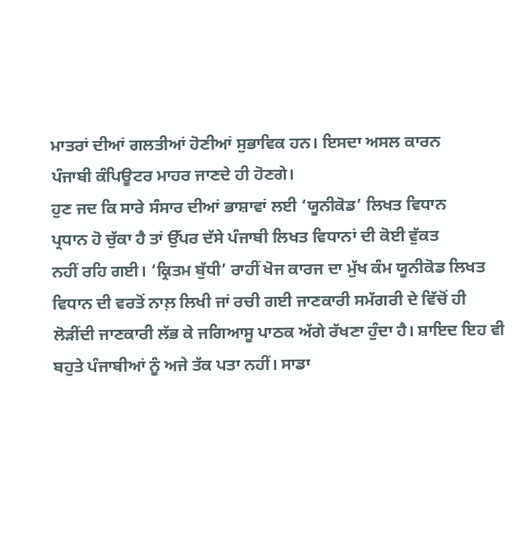ਮਾਤਰਾਂ ਦੀਆਂ ਗਲਤੀਆਂ ਹੋਣੀਆਂ ਸੁਭਾਵਿਕ ਹਨ। ਇਸਦਾ ਅਸਲ ਕਾਰਨ
ਪੰਜਾਬੀ ਕੰਪਿਊਟਰ ਮਾਹਰ ਜਾਣਦੇ ਹੀ ਹੋਣਗੇ।
ਹੁਣ ਜਦ ਕਿ ਸਾਰੇ ਸੰਸਾਰ ਦੀਆਂ ਭਾਸ਼ਾਵਾਂ ਲਈ ‘ਯੂਨੀਕੋਡ’ ਲਿਖਤ ਵਿਧਾਨ
ਪ੍ਰਧਾਨ ਹੋ ਚੁੱਕਾ ਹੈ ਤਾਂ ਉੱਪਰ ਦੱਸੇ ਪੰਜਾਬੀ ਲਿਖਤ ਵਿਧਾਨਾਂ ਦੀ ਕੋਈ ਵੁੱਕਤ
ਨਹੀਂ ਰਹਿ ਗਈ। ‘ਕ੍ਰਿਤਮ ਬੁੱਧੀ’ ਰਾਹੀਂ ਖੋਜ ਕਾਰਜ ਦਾ ਮੁੱਖ ਕੰਮ ਯੂਨੀਕੋਡ ਲਿਖਤ
ਵਿਧਾਨ ਦੀ ਵਰਤੋਂ ਨਾਲ਼ ਲਿਖੀ ਜਾਂ ਰਚੀ ਗਈ ਜਾਣਕਾਰੀ ਸਮੱਗਰੀ ਦੇ ਵਿੱਚੋਂ ਹੀ
ਲੋੜੀਂਦੀ ਜਾਣਕਾਰੀ ਲੱਭ ਕੇ ਜਗਿਆਸੂ ਪਾਠਕ ਅੱਗੇ ਰੱਖਣਾ ਹੁੰਦਾ ਹੈ। ਸ਼ਾਇਦ ਇਹ ਵੀ
ਬਹੁਤੇ ਪੰਜਾਬੀਆਂ ਨੂੰ ਅਜੇ ਤੱਕ ਪਤਾ ਨਹੀਂ। ਸਾਡਾ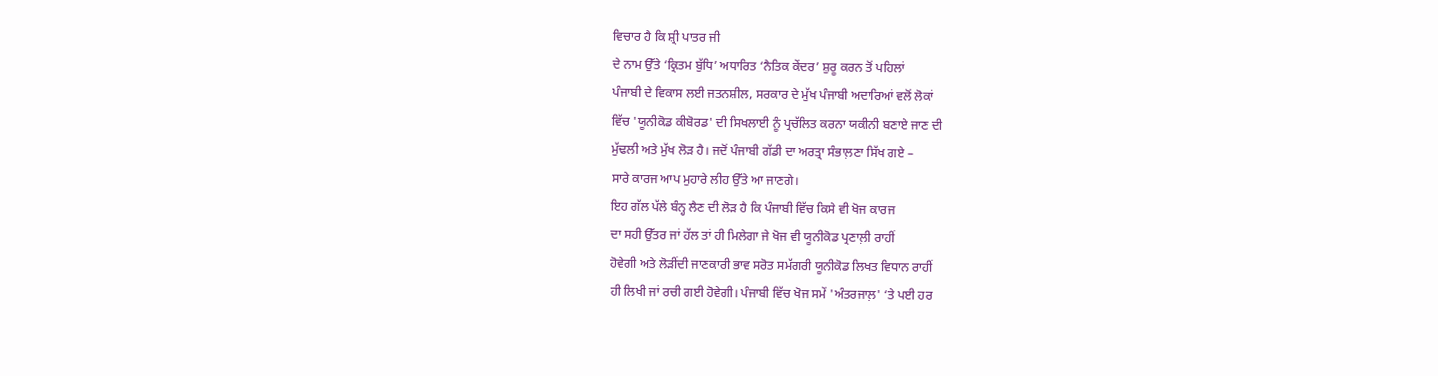ਵਿਚਾਰ ਹੈ ਕਿ ਸ਼੍ਰੀ ਪਾਤਰ ਜੀ
ਦੇ ਨਾਮ ਉੱਤੇ ‘ਕ੍ਰਿਤਮ ਬੁੱਧਿ’ ਅਧਾਰਿਤ ‘ਨੈਤਿਕ ਕੇਂਦਰ’ ਸ਼ੁਰੂ ਕਰਨ ਤੋਂ ਪਹਿਲਾਂ
ਪੰਜਾਬੀ ਦੇ ਵਿਕਾਸ ਲਈ ਜਤਨਸ਼ੀਲ, ਸਰਕਾਰ ਦੇ ਮੁੱਖ ਪੰਜਾਬੀ ਅਦਾਰਿਆਂ ਵਲੋਂ ਲੋਕਾਂ
ਵਿੱਚ 'ਯੂਨੀਕੋਡ ਕੀਬੋਰਡ' ਦੀ ਸਿਖਲਾਈ ਨੂੰ ਪ੍ਰਚੱਲਿਤ ਕਰਨਾ ਯਕੀਨੀ ਬਣਾਏ ਜਾਣ ਦੀ
ਮੁੱਢਲੀ ਅਤੇ ਮੁੱਖ ਲੋੜ ਹੈ। ਜਦੋਂ ਪੰਜਾਬੀ ਗੱਡੀ ਦਾ ਅਰਤ੍ਰਾ ਸੰਭਾਲ਼ਣਾ ਸਿੱਖ ਗਏ –
ਸਾਰੇ ਕਾਰਜ ਆਪ ਮੁਹਾਰੇ ਲੀਹ ਉੱਤੇ ਆ ਜਾਣਗੇ।
ਇਹ ਗੱਲ ਪੱਲੇ ਬੰਨ੍ਹ ਲੈਣ ਦੀ ਲੋੜ ਹੈ ਕਿ ਪੰਜਾਬੀ ਵਿੱਚ ਕਿਸੇ ਵੀ ਖੋਜ ਕਾਰਜ
ਦਾ ਸਹੀ ਉੱਤਰ ਜਾਂ ਹੱਲ ਤਾਂ ਹੀ ਮਿਲੇਗਾ ਜੇ ਖੋਜ ਵੀ ਯੂਨੀਕੋਡ ਪ੍ਰਣਾਲ਼ੀ ਰਾਹੀਂ
ਹੋਵੇਗੀ ਅਤੇ ਲੋੜੀਂਦੀ ਜਾਣਕਾਰੀ ਭਾਵ ਸਰੋਤ ਸਮੱਗਰੀ ਯੂਨੀਕੋਡ ਲਿਖਤ ਵਿਧਾਨ ਰਾਹੀਂ
ਹੀ ਲਿਖੀ ਜਾਂ ਰਚੀ ਗਈ ਹੋਵੇਗੀ। ਪੰਜਾਬੀ ਵਿੱਚ ਖੋਜ ਸਮੇਂ 'ਅੰਤਰਜਾਲ਼' ‘ਤੇ ਪਈ ਹਰ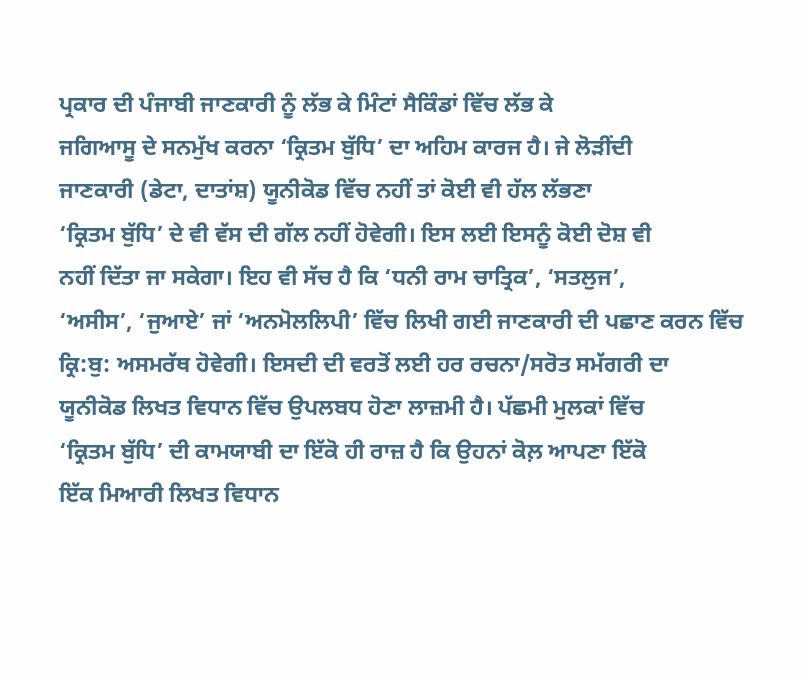ਪ੍ਰਕਾਰ ਦੀ ਪੰਜਾਬੀ ਜਾਣਕਾਰੀ ਨੂੰ ਲੱਭ ਕੇ ਮਿੰਟਾਂ ਸੈਕਿੰਡਾਂ ਵਿੱਚ ਲੱਭ ਕੇ
ਜਗਿਆਸੂ ਦੇ ਸਨਮੁੱਖ ਕਰਨਾ ‘ਕ੍ਰਿਤਮ ਬੁੱਧਿ’ ਦਾ ਅਹਿਮ ਕਾਰਜ ਹੈ। ਜੇ ਲੋੜੀਂਦੀ
ਜਾਣਕਾਰੀ (ਡੇਟਾ, ਦਾਤਾਂਸ਼) ਯੂਨੀਕੋਡ ਵਿੱਚ ਨਹੀਂ ਤਾਂ ਕੋਈ ਵੀ ਹੱਲ ਲੱਭਣਾ
‘ਕ੍ਰਿਤਮ ਬੁੱਧਿ’ ਦੇ ਵੀ ਵੱਸ ਦੀ ਗੱਲ ਨਹੀਂ ਹੋਵੇਗੀ। ਇਸ ਲਈ ਇਸਨੂੰ ਕੋਈ ਦੋਸ਼ ਵੀ
ਨਹੀਂ ਦਿੱਤਾ ਜਾ ਸਕੇਗਾ। ਇਹ ਵੀ ਸੱਚ ਹੈ ਕਿ ‘ਧਨੀ ਰਾਮ ਚਾਤ੍ਰਿਕ’, ‘ਸਤਲੁਜ’,
‘ਅਸੀਸ’, ‘ਜੁਆਏ’ ਜਾਂ ‘ਅਨਮੋਲਲਿਪੀ’ ਵਿੱਚ ਲਿਖੀ ਗਈ ਜਾਣਕਾਰੀ ਦੀ ਪਛਾਣ ਕਰਨ ਵਿੱਚ
ਕ੍ਰਿ:ਬੁ: ਅਸਮਰੱਥ ਹੋਵੇਗੀ। ਇਸਦੀ ਦੀ ਵਰਤੋਂ ਲਈ ਹਰ ਰਚਨਾ/ਸਰੋਤ ਸਮੱਗਰੀ ਦਾ
ਯੂਨੀਕੋਡ ਲਿਖਤ ਵਿਧਾਨ ਵਿੱਚ ਉਪਲਬਧ ਹੋਣਾ ਲਾਜ਼ਮੀ ਹੈ। ਪੱਛਮੀ ਮੁਲਕਾਂ ਵਿੱਚ
‘ਕ੍ਰਿਤਮ ਬੁੱਧਿ’ ਦੀ ਕਾਮਯਾਬੀ ਦਾ ਇੱਕੋ ਹੀ ਰਾਜ਼ ਹੈ ਕਿ ਉਹਨਾਂ ਕੋਲ਼ ਆਪਣਾ ਇੱਕੋ
ਇੱਕ ਮਿਆਰੀ ਲਿਖਤ ਵਿਧਾਨ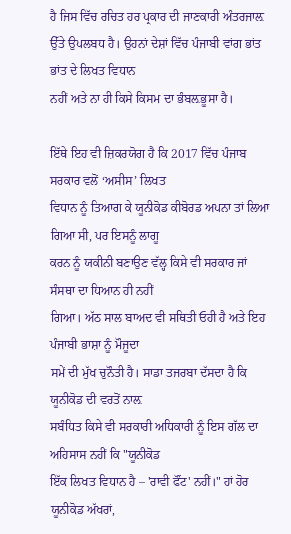ਹੈ ਜਿਸ ਵਿੱਚ ਰਚਿਤ ਹਰ ਪ੍ਰਕਾਰ ਦੀ ਜਾਣਕਾਰੀ ਅੰਤਰਜਾਲ਼
ਉੱਤੇ ਉਪਲਬਧ ਹੈ। ਉਹਨਾਂ ਦੇਸ਼ਾਂ ਵਿੱਚ ਪੰਜਾਬੀ ਵਾਂਗ ਭਾਂਤ ਭਾਂਤ ਦੇ ਲਿਖਤ ਵਿਧਾਨ
ਨਹੀਂ ਅਤੇ ਨਾ ਹੀ ਕਿਸੇ ਕਿਸਮ ਦਾ ਭੰਬਲ਼ਭੂਸਾ ਹੈ।

ਇੱਥੇ ਇਹ ਵੀ ਜ਼ਿਕਰਯੋਗ ਹੈ ਕਿ 2017 ਵਿੱਚ ਪੰਜਾਬ ਸਰਕਾਰ ਵਲੋਂ ‘ਅਸੀਸ’ ਲਿਖਤ
ਵਿਧਾਨ ਨੂੰ ਤਿਆਗ ਕੇ ਯੂਨੀਕੋਡ ਕੀਬੋਰਡ ਅਪਨਾ ਤਾਂ ਲਿਆ ਗਿਆ ਸੀ, ਪਰ ਇਸਨੂੰ ਲਾਗੂ
ਕਰਨ ਨੂੰ ਯਕੀਨੀ ਬਣਾਉਣ ਵੱਲ੍ਹ ਕਿਸੇ ਵੀ ਸਰਕਾਰ ਜਾਂ ਸੰਸਥਾ ਦਾ ਧਿਆਨ ਹੀ ਨਹੀਂ
ਗਿਆ। ਅੱਠ ਸਾਲ ਬਾਅਦ ਵੀ ਸਥਿਤੀ ਓਹੀ ਹੈ ਅਤੇ ਇਹ ਪੰਜਾਬੀ ਭਾਸ਼ਾ ਨੂੰ ਮੌਜੂਦਾ
ਸਮੇਂ ਦੀ ਮੁੱਖ ਚੁਨੌਤੀ ਹੈ। ਸਾਡਾ ਤਜਰਬਾ ਦੱਸਦਾ ਹੈ ਕਿ ਯੂਨੀਕੋਡ ਦੀ ਵਰਤੋਂ ਨਾਲ਼
ਸਬੰਧਿਤ ਕਿਸੇ ਵੀ ਸਰਕਾਰੀ ਅਧਿਕਾਰੀ ਨੂੰ ਇਸ ਗੱਲ ਦਾ ਅਹਿਸਾਸ ਨਹੀਂ ਕਿ "ਯੂਨੀਕੋਡ
ਇੱਕ ਲਿਖਤ ਵਿਧਾਨ ਹੈ – 'ਰਾਵੀ ਫੌਂਟ' ਨਹੀਂ।" ਹਾਂ ਹੋਰ ਯੂਨੀਕੋਡ ਅੱਖਰਾਂ,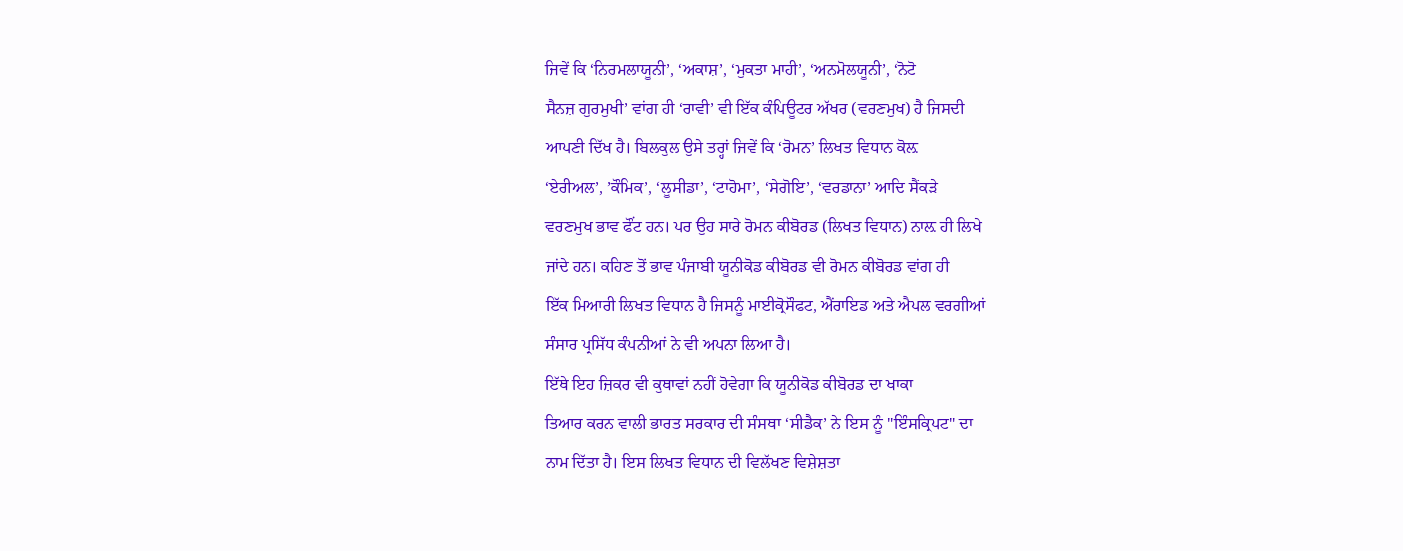ਜਿਵੇਂ ਕਿ ‘ਨਿਰਮਲਾਯੂਨੀ’, ‘ਅਕਾਸ਼’, ‘ਮੁਕਤਾ ਮਾਹੀ’, ‘ਅਨਮੋਲਯੂਨੀ’, ‘ਨੋਟੋ
ਸੈਨਜ਼ ਗੁਰਮੁਖੀ’ ਵਾਂਗ ਹੀ ‘ਰਾਵੀ’ ਵੀ ਇੱਕ ਕੰਪਿਊਟਰ ਅੱਖਰ (ਵਰਣਮੁਖ) ਹੈ ਜਿਸਦੀ
ਆਪਣੀ ਦਿੱਖ ਹੈ। ਬਿਲਕੁਲ ਉਸੇ ਤਰ੍ਹਾਂ ਜਿਵੇਂ ਕਿ ‘ਰੋਮਨ’ ਲਿਖਤ ਵਿਧਾਨ ਕੋਲ਼
‘ਏਰੀਅਲ’, ’ਕੌਮਿਕ’, ‘ਲੂਸੀਡਾ’, ‘ਟਾਹੋਮਾ’, ‘ਸੇਗੋਇ’, ‘ਵਰਡਾਨਾ’ ਆਦਿ ਸੈਂਕੜੇ
ਵਰਣਮੁਖ ਭਾਵ ਫੌਂਟ ਹਨ। ਪਰ ਉਹ ਸਾਰੇ ਰੋਮਨ ਕੀਬੋਰਡ (ਲਿਖਤ ਵਿਧਾਨ) ਨਾਲ਼ ਹੀ ਲਿਖੇ
ਜਾਂਦੇ ਹਨ। ਕਹਿਣ ਤੋਂ ਭਾਵ ਪੰਜਾਬੀ ਯੂਨੀਕੋਡ ਕੀਬੋਰਡ ਵੀ ਰੋਮਨ ਕੀਬੋਰਡ ਵਾਂਗ ਹੀ
ਇੱਕ ਮਿਆਰੀ ਲਿਖਤ ਵਿਧਾਨ ਹੈ ਜਿਸਨੂੰ ਮਾਈਕ੍ਰੋਸੌਫਟ, ਐਂਰਾਇਡ ਅਤੇ ਐਪਲ ਵਰਗੀਆਂ
ਸੰਸਾਰ ਪ੍ਰਸਿੱਧ ਕੰਪਨੀਆਂ ਨੇ ਵੀ ਅਪਨਾ ਲਿਆ ਹੈ।
ਇੱਥੇ ਇਹ ਜ਼ਿਕਰ ਵੀ ਕੁਥਾਵਾਂ ਨਹੀਂ ਹੋਵੇਗਾ ਕਿ ਯੂਨੀਕੋਡ ਕੀਬੋਰਡ ਦਾ ਖਾਕਾ
ਤਿਆਰ ਕਰਨ ਵਾਲੀ ਭਾਰਤ ਸਰਕਾਰ ਦੀ ਸੰਸਥਾ ‘ਸੀਡੈਕ’ ਨੇ ਇਸ ਨੂੰ "ਇੰਸਕ੍ਰਿਪਟ" ਦਾ
ਨਾਮ ਦਿੱਤਾ ਹੈ। ਇਸ ਲਿਖਤ ਵਿਧਾਨ ਦੀ ਵਿਲੱਖਣ ਵਿਸ਼ੇਸ਼ਤਾ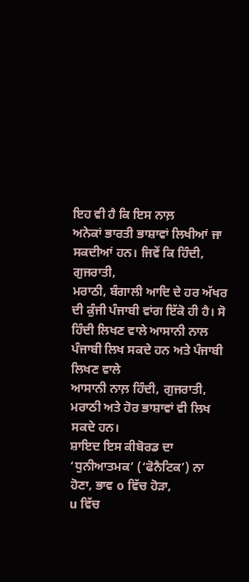ਇਹ ਵੀ ਹੈ ਕਿ ਇਸ ਨਾਲ਼
ਅਨੇਕਾਂ ਭਾਰਤੀ ਭਾਸ਼ਾਵਾਂ ਲਿਖੀਆਂ ਜਾ ਸਕਦੀਆਂ ਹਨ। ਜਿਵੇਂ ਕਿ ਹਿੰਦੀ, ਗੁਜਰਾਤੀ,
ਮਰਾਠੀ, ਬੰਗਾਲੀ ਆਦਿ ਦੇ ਹਰ ਅੱਖਰ ਦੀ ਕੁੰਜੀ ਪੰਜਾਬੀ ਵਾਂਗ ਇੱਕੋ ਹੀ ਹੈ। ਸੋ
ਹਿੰਦੀ ਲਿਖਣ ਵਾਲੇ ਆਸਾਨੀ ਨਾਲ ਪੰਜਾਬੀ ਲਿਖ ਸਕਦੇ ਹਨ ਅਤੇ ਪੰਜਾਬੀ ਲਿਖਣ ਵਾਲੇ
ਆਸਾਨੀ ਨਾਲ਼ ਹਿੰਦੀ, ਗੁਜਰਾਤੀ, ਮਰਾਠੀ ਅਤੇ ਹੋਰ ਭਾਸ਼ਾਵਾਂ ਵੀ ਲਿਖ ਸਕਦੇ ਹਨ।
ਸ਼ਾਇਦ ਇਸ ਕੀਬੋਰਡ ਦਾ ‘ਧੁਨੀਆਤਮਕ’ (‘ਫੋਨੈਟਿਕ’) ਨਾ ਹੋਣਾ, ਭਾਵ o ਵਿੱਚ ਹੋੜਾ,
u ਵਿੱਚ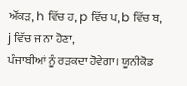ਔਂਕੜ, h ਵਿੱਚ ਹ, p ਵਿੱਚ ਪ, b ਵਿੱਚ ਬ, j ਵਿੱਚ ਜ ਨਾ ਹੋਣਾ,
ਪੰਜਾਬੀਆਂ ਨੂੰ ਰੜਕਦਾ ਹੋਵੇਗਾ। ਯੂਨੀਕੋਡ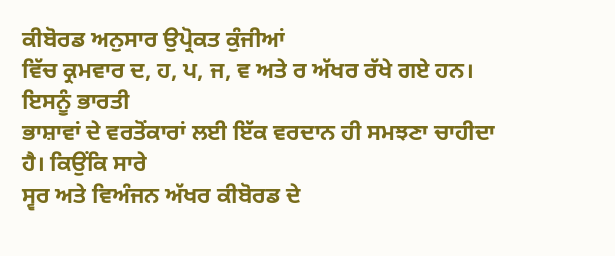ਕੀਬੋਰਡ ਅਨੁਸਾਰ ਉਪ੍ਰੋਕਤ ਕੁੰਜੀਆਂ
ਵਿੱਚ ਕ੍ਰਮਵਾਰ ਦ, ਹ, ਪ, ਜ, ਵ ਅਤੇ ਰ ਅੱਖਰ ਰੱਖੇ ਗਏ ਹਨ। ਇਸਨੂੰ ਭਾਰਤੀ
ਭਾਸ਼ਾਵਾਂ ਦੇ ਵਰਤੋਂਕਾਰਾਂ ਲਈ ਇੱਕ ਵਰਦਾਨ ਹੀ ਸਮਝਣਾ ਚਾਹੀਦਾ ਹੈ। ਕਿਉਂਕਿ ਸਾਰੇ
ਸ੍ਵਰ ਅਤੇ ਵਿਅੰਜਨ ਅੱਖਰ ਕੀਬੋਰਡ ਦੇ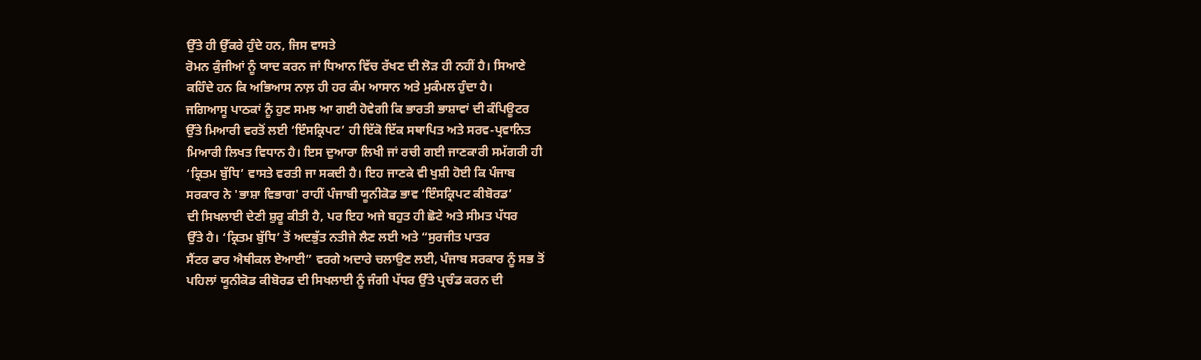ਉੱਤੇ ਹੀ ਉੱਕਰੇ ਹੁੰਦੇ ਹਨ, ਜਿਸ ਵਾਸਤੇ
ਰੋਮਨ ਕੁੰਜੀਆਂ ਨੂੰ ਯਾਦ ਕਰਨ ਜਾਂ ਧਿਆਨ ਵਿੱਚ ਰੱਖਣ ਦੀ ਲੋੜ ਹੀ ਨਹੀਂ ਹੈ। ਸਿਆਣੇ
ਕਹਿੰਦੇ ਹਨ ਕਿ ਅਭਿਆਸ ਨਾਲ਼ ਹੀ ਹਰ ਕੰਮ ਆਸਾਨ ਅਤੇ ਮੁਕੰਮਲ ਹੁੰਦਾ ਹੈ।
ਜਗਿਆਸੂ ਪਾਠਕਾਂ ਨੂੰ ਹੁਣ ਸਮਝ ਆ ਗਈ ਹੋਵੇਗੀ ਕਿ ਭਾਰਤੀ ਭਾਸ਼ਾਵਾਂ ਦੀ ਕੰਪਿਊਟਰ
ਉੱਤੇ ਮਿਆਰੀ ਵਰਤੋਂ ਲਈ ‘ਇੰਸਕ੍ਰਿਪਟ’ ਹੀ ਇੱਕੋ ਇੱਕ ਸਥਾਪਿਤ ਅਤੇ ਸਰਵ-ਪ੍ਰਵਾਨਿਤ
ਮਿਆਰੀ ਲਿਖਤ ਵਿਧਾਨ ਹੈ। ਇਸ ਦੁਆਰਾ ਲਿਖੀ ਜਾਂ ਰਚੀ ਗਈ ਜਾਣਕਾਰੀ ਸਮੱਗਰੀ ਹੀ
‘ਕ੍ਰਿਤਮ ਬੁੱਧਿ’ ਵਾਸਤੇ ਵਰਤੀ ਜਾ ਸਕਦੀ ਹੈ। ਇਹ ਜਾਣਕੇ ਵੀ ਖੁਸ਼ੀ ਹੋਈ ਕਿ ਪੰਜਾਬ
ਸਰਕਾਰ ਨੇ 'ਭਾਸ਼ਾ ਵਿਭਾਗ' ਰਾਹੀਂ ਪੰਜਾਬੀ ਯੂਨੀਕੋਡ ਭਾਵ ‘ਇੰਸਕ੍ਰਿਪਟ ਕੀਬੋਰਡ’
ਦੀ ਸਿਖਲਾਈ ਦੇਣੀ ਸ਼ੁਰੂ ਕੀਤੀ ਹੈ, ਪਰ ਇਹ ਅਜੇ ਬਹੁਤ ਹੀ ਛੋਟੇ ਅਤੇ ਸੀਮਤ ਪੱਧਰ
ਉੱਤੇ ਹੈ। ‘ਕ੍ਰਿਤਮ ਬੁੱਧਿ’ ਤੋਂ ਅਦਭੁੱਤ ਨਤੀਜੇ ਲੈਣ ਲਈ ਅਤੇ “ਸੁਰਜੀਤ ਪਾਤਰ
ਸੈਂਟਰ ਫਾਰ ਐਥੀਕਲ ਏਆਈ” ਵਰਗੇ ਅਦਾਰੇ ਚਲਾਉਣ ਲਈ, ਪੰਜਾਬ ਸਰਕਾਰ ਨੂੰ ਸਭ ਤੋਂ
ਪਹਿਲਾਂ ਯੂਨੀਕੋਡ ਕੀਬੋਰਡ ਦੀ ਸਿਖਲਾਈ ਨੂੰ ਜੰਗੀ ਪੱਧਰ ਉੱਤੇ ਪ੍ਰਚੰਡ ਕਰਨ ਦੀ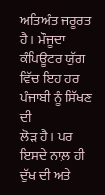ਅਤਿਅੰਤ ਜਰੂਰਤ ਹੈ। ਮੌਜੂਦਾ ਕੰਪਿਊਟਰ ਯੁੱਗ ਵਿੱਚ ਇਹ ਹਰ ਪੰਜਾਬੀ ਨੂੰ ਸਿੱਖਣ ਦੀ
ਲੋੜ ਹੈ। ਪਰ ਇਸਦੇ ਨਾਲ਼ ਹੀ ਦੁੱਖ ਦੀ ਅਤੇ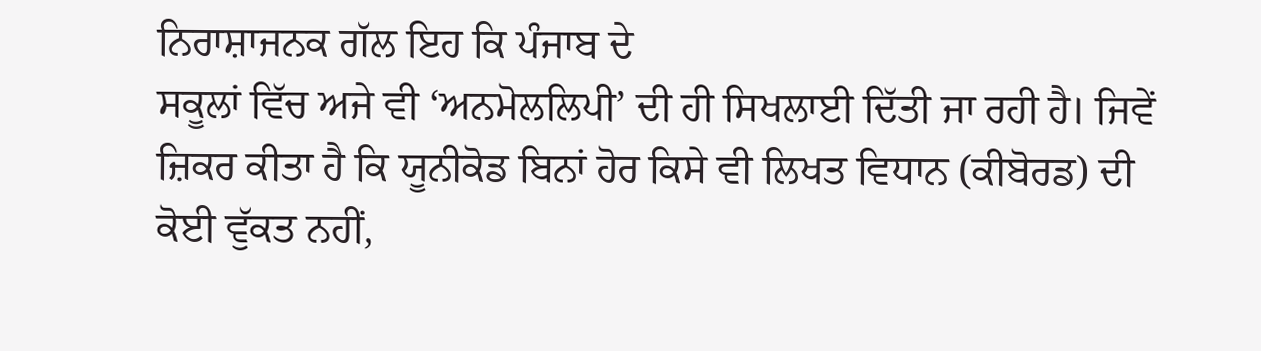ਨਿਰਾਸ਼ਾਜਨਕ ਗੱਲ ਇਹ ਕਿ ਪੰਜਾਬ ਦੇ
ਸਕੂਲਾਂ ਵਿੱਚ ਅਜੇ ਵੀ ‘ਅਨਮੋਲਲਿਪੀ’ ਦੀ ਹੀ ਸਿਖਲਾਈ ਦਿੱਤੀ ਜਾ ਰਹੀ ਹੈ। ਜਿਵੇਂ
ਜ਼ਿਕਰ ਕੀਤਾ ਹੈ ਕਿ ਯੂਨੀਕੋਡ ਬਿਨਾਂ ਹੋਰ ਕਿਸੇ ਵੀ ਲਿਖਤ ਵਿਧਾਨ (ਕੀਬੋਰਡ) ਦੀ
ਕੋਈ ਵੁੱਕਤ ਨਹੀਂ,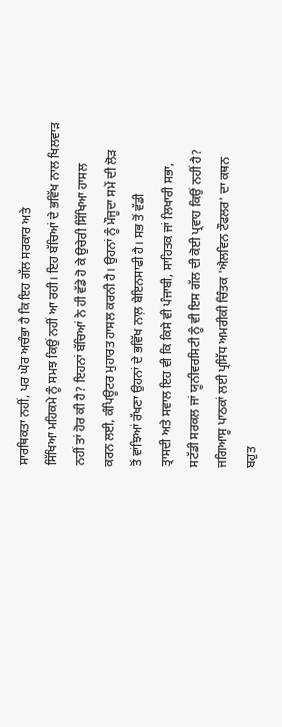ਸਾਰਥਿਕਤਾ ਨਹੀਂ, ਪਰ ਘੋਰ ਅਚੰਭਾ ਹੈ ਕਿ ਇਹ ਗੱਲ ਸਰਕਾਰ ਅਤੇ
ਸਿੱਖਿਆ ਮਹਿਕਮੇ ਨੂੰ ਸਮਝ ਕਿਉਂ ਨਹੀਂ ਆ ਰਹੀ। ਇਹ ਬੱਚਿਆਂ ਦੇ ਭਵਿੱਖ ਨਾਲ ਖਿਲਵਾੜ
ਨਹੀਂ ਤਾਂ ਹੋਰ ਕੀ ਹੈ? ਇਹਨਾਂ ਬੱਚਿਆਂ ਨੇ ਹੀ ਵੱਡੇ ਹੋ ਕੇ ਉਚੇਰੀ ਸਿੱਖਿਆ ਹਾਸਲ
ਕਰਨ ਲਈ, ਕੰਪਿਊਟਰ ਮੁਹਾਰਤ ਹਾਸਲ ਕਰਨੀ ਹੈ। ਉਹਨਾਂ ਨੂੰ ਮੌਜੂਦਾ ਸਮੇਂ ਦੀ ਲੋੜ
ਤੋਂ ਵਾਂਝਿਆਂ ਰੱਖਣਾ ਉਹਨਾਂ ਦੇ ਭਵਿੱਖ ਨਾਲ਼ ਬੇਇਨਸਾਫੀ ਹੈ। ਸਭ ਤੋਂ ਵੱਡੀ
ਤ੍ਰਾਸਦੀ ਅਤੇ ਸਵਾਲ ਇਹ ਵੀ ਕਿ ਕਿਸੇ ਵੀ ਪੰਜਾਬੀ, ਸਾਹਿਤਕ ਜਾਂ ਲਿਖਾਰੀ ਸਭਾ,
ਸਟੱਡੀ ਸਰਕਲ ਜਾਂ ਯੂਨੀਵਰਸਿਟੀ ਨੂੰ ਵੀ ਇਸ ਗੱਲ ਦੀ ਕੋਈ ਪ੍ਰਵਾਹ ਕਿਉਂ ਨਹੀਂ ਹੈ?
ਜਗਿਆਸੂ ਪਾਠਕਾਂ ਲਈ ਪ੍ਰਸਿੱਧ ਅਮਰੀਕੀ ਚਿੰਤਕ 'ਐਲਵਿਨ ਟੌਫਲਰ' ਦਾ ਕਥਨ
ਬਹੁਤ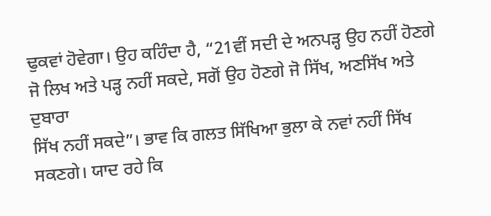ਢੁਕਵਾਂ ਹੋਵੇਗਾ। ਉਹ ਕਹਿੰਦਾ ਹੈ, “21ਵੀਂ ਸਦੀ ਦੇ ਅਨਪੜ੍ਹ ਉਹ ਨਹੀਂ ਹੋਣਗੇ
ਜੋ ਲਿਖ ਅਤੇ ਪੜ੍ਹ ਨਹੀਂ ਸਕਦੇ, ਸਗੋਂ ਉਹ ਹੋਣਗੇ ਜੋ ਸਿੱਖ, ਅਣਸਿੱਖ ਅਤੇ ਦੁਬਾਰਾ
ਸਿੱਖ ਨਹੀਂ ਸਕਦੇ”। ਭਾਵ ਕਿ ਗਲਤ ਸਿੱਖਿਆ ਭੁਲਾ ਕੇ ਨਵਾਂ ਨਹੀਂ ਸਿੱਖ
ਸਕਣਗੇ। ਯਾਦ ਰਹੇ ਕਿ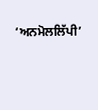‘ਅਨਮੋਲਲਿੱਪੀ’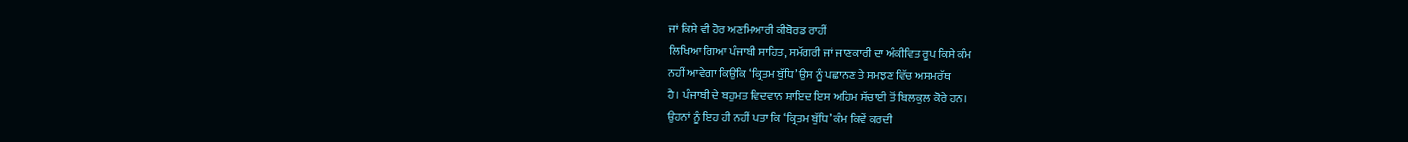ਜਾਂ ਕਿਸੇ ਵੀ ਹੋਰ ਅਣਮਿਆਰੀ ਕੀਬੋਰਡ ਰਾਹੀਂ
ਲਿਖਿਆ ਗਿਆ ਪੰਜਾਬੀ ਸਾਹਿਤ, ਸਮੱਗਰੀ ਜਾਂ ਜਾਣਕਾਰੀ ਦਾ ਅੰਕੀਵਿਤ ਰੂਪ ਕਿਸੇ ਕੰਮ
ਨਹੀਂ ਆਵੇਗਾ ਕਿਉਂਕਿ ‘ਕ੍ਰਿਤਮ ਬੁੱਧਿ’ ਉਸ ਨੂੰ ਪਛਾਨਣ ਤੇ ਸਮਝਣ ਵਿੱਚ ਅਸਮਰੱਥ
ਹੈ। ਪੰਜਾਬੀ ਦੇ ਬਹੁਮਤ ਵਿਦਵਾਨ ਸ਼ਾਇਦ ਇਸ ਅਹਿਮ ਸੱਚਾਈ ਤੋਂ ਬਿਲਕੁਲ ਕੋਰੇ ਹਨ।
ਉਹਨਾਂ ਨੂੰ ਇਹ ਹੀ ਨਹੀਂ ਪਤਾ ਕਿ ‘ਕ੍ਰਿਤਮ ਬੁੱਧਿ’ ਕੰਮ ਕਿਵੇਂ ਕਰਦੀ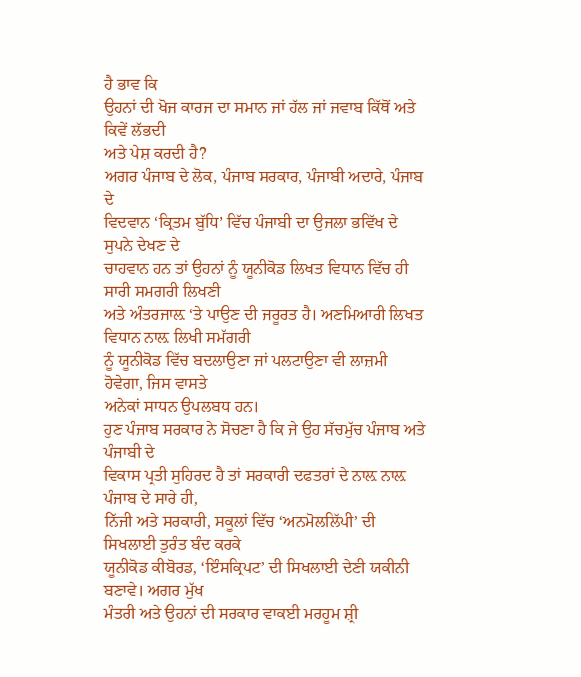ਹੈ ਭਾਵ ਕਿ
ਉਹਨਾਂ ਦੀ ਖੋਜ ਕਾਰਜ ਦਾ ਸਮਾਨ ਜਾਂ ਹੱਲ ਜਾਂ ਜਵਾਬ ਕਿੱਥੋਂ ਅਤੇ ਕਿਵੇਂ ਲੱਭਦੀ
ਅਤੇ ਪੇਸ਼ ਕਰਦੀ ਹੈ?
ਅਗਰ ਪੰਜਾਬ ਦੇ ਲੋਕ, ਪੰਜਾਬ ਸਰਕਾਰ, ਪੰਜਾਬੀ ਅਦਾਰੇ, ਪੰਜਾਬ ਦੇ
ਵਿਦਵਾਨ ‘ਕ੍ਰਿਤਮ ਬੁੱਧਿ’ ਵਿੱਚ ਪੰਜਾਬੀ ਦਾ ਉਜਲਾ ਭਵਿੱਖ ਦੇ ਸੁਪਨੇ ਦੇਖਣ ਦੇ
ਚਾਹਵਾਨ ਹਨ ਤਾਂ ਉਹਨਾਂ ਨੂੰ ਯੂਨੀਕੋਡ ਲਿਖਤ ਵਿਧਾਨ ਵਿੱਚ ਹੀ ਸਾਰੀ ਸਮਗਰੀ ਲਿਖਣੀ
ਅਤੇ ਅੰਤਰਜਾਲ਼ ‘ਤੇ ਪਾਉਣ ਦੀ ਜਰੂਰਤ ਹੈ। ਅਣਮਿਆਰੀ ਲਿਖਤ ਵਿਧਾਨ ਨਾਲ਼ ਲਿਖੀ ਸਮੱਗਰੀ
ਨੂੰ ਯੂਨੀਕੋਡ ਵਿੱਚ ਬਦਲਾਉਣਾ ਜਾਂ ਪਲਟਾਉਣਾ ਵੀ ਲਾਜ਼ਮੀ ਹੋਵੇਗਾ, ਜਿਸ ਵਾਸਤੇ
ਅਨੇਕਾਂ ਸਾਧਨ ਉਪਲਬਧ ਹਨ।
ਹੁਣ ਪੰਜਾਬ ਸਰਕਾਰ ਨੇ ਸੋਚਣਾ ਹੈ ਕਿ ਜੇ ਉਹ ਸੱਚਮੁੱਚ ਪੰਜਾਬ ਅਤੇ ਪੰਜਾਬੀ ਦੇ
ਵਿਕਾਸ ਪ੍ਰਤੀ ਸੁਹਿਰਦ ਹੈ ਤਾਂ ਸਰਕਾਰੀ ਦਫਤਰਾਂ ਦੇ ਨਾਲ਼ ਨਾਲ਼ ਪੰਜਾਬ ਦੇ ਸਾਰੇ ਹੀ,
ਨਿੱਜੀ ਅਤੇ ਸਰਕਾਰੀ, ਸਕੂਲਾਂ ਵਿੱਚ ‘ਅਨਮੋਲਲਿੱਪੀ’ ਦੀ ਸਿਖਲਾਈ ਤੁਰੰਤ ਬੰਦ ਕਰਕੇ
ਯੂਨੀਕੋਡ ਕੀਬੋਰਡ, ‘ਇੰਸਕ੍ਰਿਪਟ’ ਦੀ ਸਿਖਲਾਈ ਦੇਣੀ ਯਕੀਨੀ ਬਣਾਵੇ। ਅਗਰ ਮੁੱਖ
ਮੰਤਰੀ ਅਤੇ ਉਹਨਾਂ ਦੀ ਸਰਕਾਰ ਵਾਕਈ ਮਰਹੂਮ ਸ਼੍ਰੀ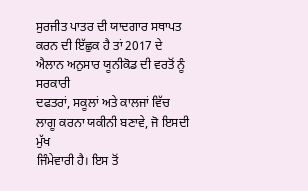ਸੁਰਜੀਤ ਪਾਤਰ ਦੀ ਯਾਦਗਾਰ ਸਥਾਪਤ
ਕਰਨ ਦੀ ਇੱਛੁਕ ਹੈ ਤਾਂ 2017 ਦੇ ਐਲਾਨ ਅਨੁਸਾਰ ਯੂਨੀਕੋਡ ਦੀ ਵਰਤੋਂ ਨੂੰ ਸਰਕਾਰੀ
ਦਫਤਰਾਂ, ਸਕੂਲਾਂ ਅਤੇ ਕਾਲਜਾਂ ਵਿੱਚ ਲਾਗੂ ਕਰਨਾ ਯਕੀਨੀ ਬਣਾਵੇ, ਜੋ ਇਸਦੀ ਮੁੱਖ
ਜਿੰਮੇਵਾਰੀ ਹੈ। ਇਸ ਤੋਂ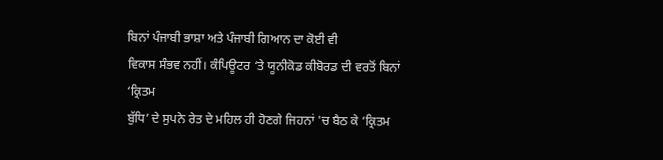ਬਿਨਾਂ ਪੰਜਾਬੀ ਭਾਸ਼ਾ ਅਤੇ ਪੰਜਾਬੀ ਗਿਆਨ ਦਾ ਕੋਈ ਵੀ
ਵਿਕਾਸ ਸੰਭਵ ਨਹੀਂ। ਕੰਪਿਊਟਰ ‘ਤੇ ਯੂਨੀਕੋਡ ਕੀਬੋਰਡ ਦੀ ਵਰਤੋਂ ਬਿਨਾਂ ‘ਕ੍ਰਿਤਮ
ਬੁੱਧਿ’ ਦੇ ਸੁਪਨੇ ਰੇਤ ਦੇ ਮਹਿਲ ਹੀ ਹੋਣਗੇ ਜਿਹਨਾਂ 'ਚ ਬੈਠ ਕੇ ‘ਕ੍ਰਿਤਮ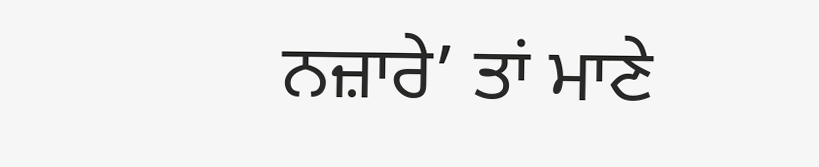ਨਜ਼ਾਰੇ’ ਤਾਂ ਮਾਣੇ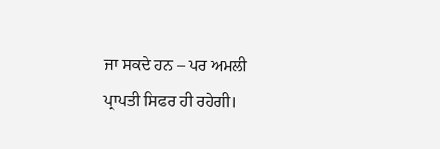ਜਾ ਸਕਦੇ ਹਨ – ਪਰ ਅਮਲੀ ਪ੍ਰਾਪਤੀ ਸਿਫਰ ਹੀ ਰਹੇਗੀ।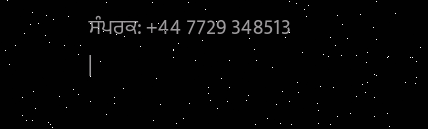ਸੰਪਰਕ: +44 7729 348513
|